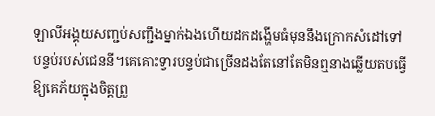ឡាលីអង្គុយសញ្ជប់សញ្ជឹងម្នាក់ឯងហើយដកដង្ហើមធំមុននឹងក្រោកសំដៅទៅបន្ទប់របស់ជេននី។គេគោះទ្វារបន្ទប់ជាច្រើនដងតែនៅតែមិនឮនាងឆ្លើយតបធ្វើឱ្យគេភ័យក្នុងចិត្តព្រួ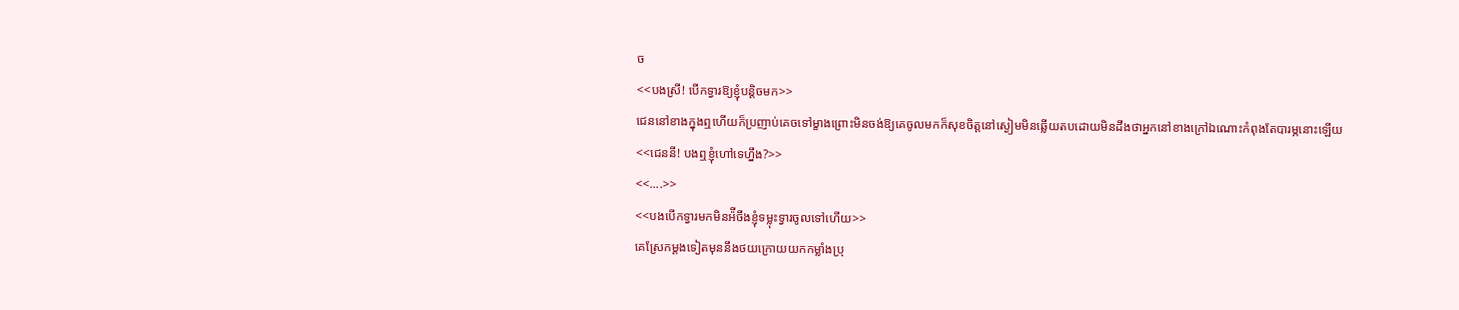ច
<<បងស្រី! បើកទ្វារឱ្យខ្ញុំបន្តិចមក>>
ជេននៅខាងក្នុងឮហើយក៏ប្រញាប់គេចទៅម្ខាងព្រោះមិនចង់ឱ្យគេចូលមកក៏សុខចិត្តនៅស្ងៀមមិនឆ្លើយតបដោយមិនដឹងថាអ្នកនៅខាងក្រៅឯណោះកំពុងតែបារម្ភនោះឡើយ
<<ជេននី! បងឮខ្ញុំហៅទេហ្នឹង?>>
<<....>>
<<បងបើកទ្វារមកមិនអ៉ីចឹងខ្ញុំទម្លុះទ្វារចូលទៅហើយ>>
គេស្រែកម្ដងទៀតមុននឹងថយក្រោយយកកម្លាំងប្រុ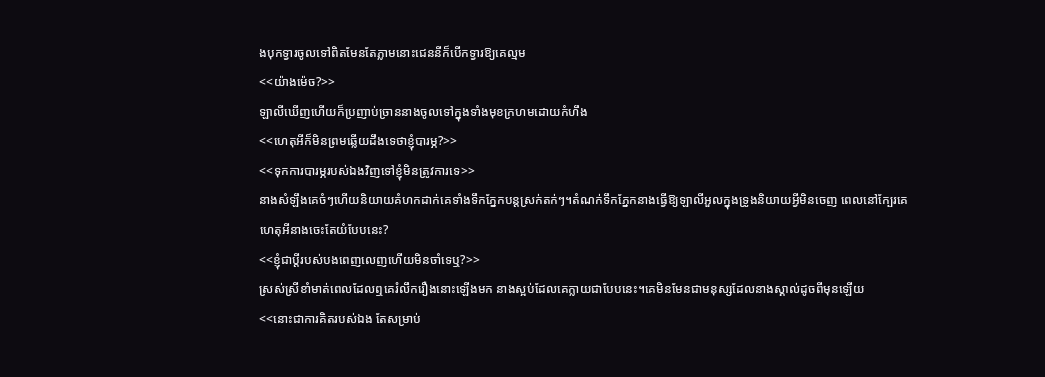ងបុកទ្វារចូលទៅពិតមែនតែភ្លាមនោះជេននីក៏បើកទ្វារឱ្យគេល្មម
<<យ៉ាងម៉េច?>>
ឡាលីឃើញហើយក៏ប្រញាប់ច្រាននាងចូលទៅក្នុងទាំងមុខក្រហមដោយកំហឹង
<<ហេតុអីក៏មិនព្រមឆ្លើយដឹងទេថាខ្ញុំបារម្ភ?>>
<<ទុកការបារម្ភរបស់ឯងវិញទៅខ្ញុំមិនត្រូវការទេ>>
នាងសំឡឹងគេចំៗហើយនិយាយគំហកដាក់គេទាំងទឹកភ្នែកបន្តស្រក់តក់ៗ។តំណក់ទឹកភ្នែកនាងធ្វើឱ្យឡាលីអួលក្នុងទ្រូងនិយាយអ្វីមិនចេញ ពេលនៅក្បែរគេហេតុអីនាងចេះតែយំបែបនេះ?
<<ខ្ញុំជាប្ដីរបស់បងពេញលេញហើយមិនចាំទេឬ?>>
ស្រស់ស្រីខាំមាត់ពេលដែលឮគេរំលឹករឿងនោះឡើងមក នាងស្អប់ដែលគេក្លាយជាបែបនេះ។គេមិនមែនជាមនុស្សដែលនាងស្គាល់ដូចពីមុនឡើយ
<<នោះជាការគិតរបស់ឯង តែសម្រាប់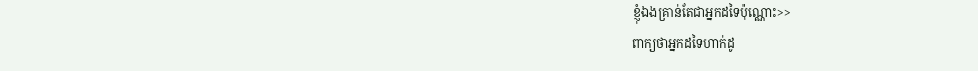ខ្ញុំឯងគ្រាន់តែជាអ្នកដទៃប៉ុណ្ណោះ>>
ពាក្យថាអ្នកដទៃហាក់ដូ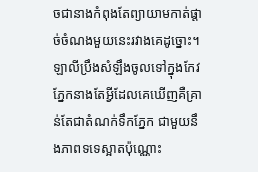ចជានាងកំពុងតែព្យាយាមកាត់ផ្ដាច់ចំណងមួយនេះរវាងគេដូច្នោះ។ឡាលីប្រឹងសំឡឹងចូលទៅក្នុងកែវភ្នែកនាងតែអ្វីដែលគេឃើញគឺគ្រាន់តែជាតំណក់ទឹកភ្នែក ជាមួយនឹងភាពទទេស្អាតប៉ុណ្ណោះ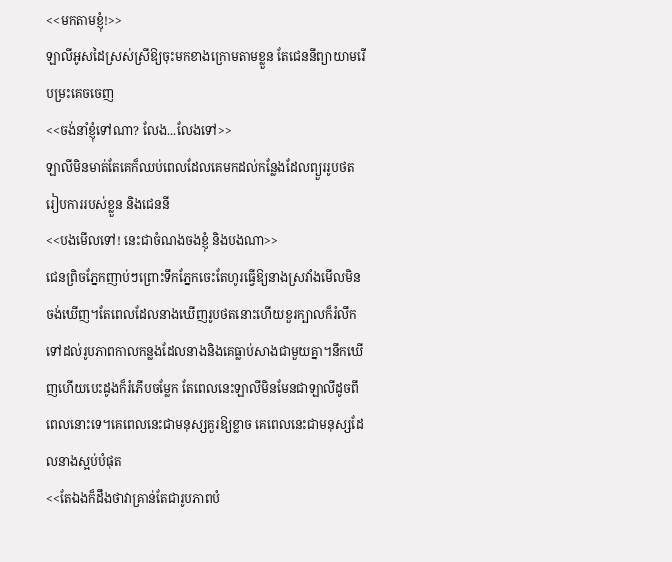<<មកតាមខ្ញុំ!>>
ឡាលីអូសដៃស្រស់ស្រីឱ្យចុះមកខាងក្រោមតាមខ្លួន តែជេននីព្យាយាមរើបម្រះគេចចេញ
<<ចង់នាំខ្ញុំទៅណា? លែង...លែងទៅ>>
ឡាលីមិនមាត់តែគេក៏ឈប់ពេលដែលគេមកដល់កន្លែងដែលព្យួររូបថតរៀបការរបស់ខ្លួន និងជេននី
<<បងមើលទៅ! នេះជាចំណងចងខ្ញុំ និងបងណា>>
ជេនព្រិចភ្នែកញាប់ៗព្រោះទឹកភ្នែកចេះតែហូរធ្វើឱ្យនាងស្រវាំងមើលមិនចង់ឃើញ។តែពេលដែលនាងឃើញរូបថតនោះហើយខួរក្បាលក៏រំលឹកទៅដល់រូបភាពកាលកន្លងដែលនាងនិងគេធ្លាប់សាងជាមួយគ្នា។នឹកឃើញហើយបេះដូងក៏រំភើបចម្លែក តែពេលនេះឡាលីមិនមែនជាឡាលីដូចពីពេលនោះទេ។គេពេលនេះជាមនុស្សគួរឱ្យខ្លាច គេពេលនេះជាមនុស្សដែលនាងស្អប់បំផុត
<<តែឯងក៏ដឹងថាវាគ្រាន់តែជារូបភាពបំ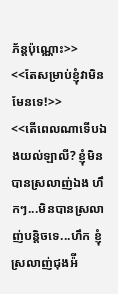ភ័ន្តប៉ុណ្ណោះ>>
<<តែសម្រាប់ខ្ញុំវាមិនមែនទេ!>>
<<តើពេលណាទើបឯងយល់ឡាលី? ខ្ញុំមិនបានស្រលាញ់ឯង ហឹកៗ...មិនបានស្រលាញ់បន្តិចទេ...ហឹក ខ្ញុំស្រលាញ់ជុងអ៉ី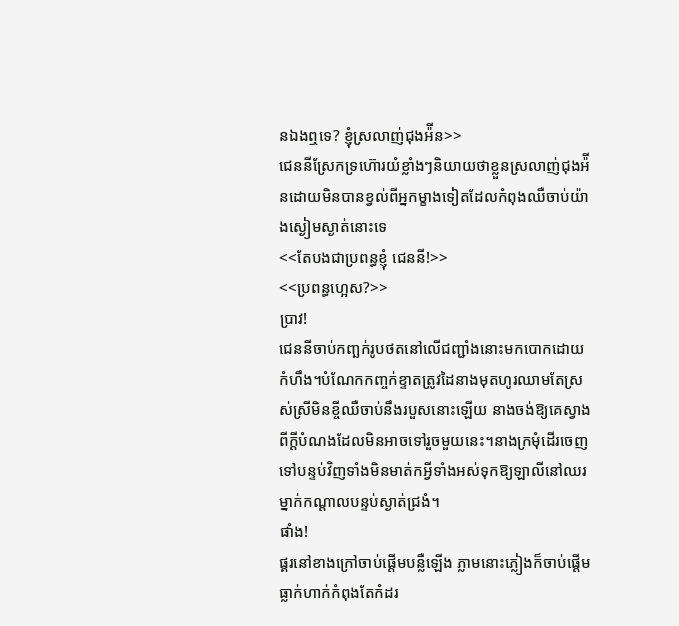នឯងឮទេ? ខ្ញុំស្រលាញ់ជុងអ៉ីន>>
ជេននីស្រែកទ្រហ៊ោរយំខ្លាំងៗនិយាយថាខ្លួនស្រលាញ់ជុងអ៉ីនដោយមិនបានខ្វល់ពីអ្នកម្ខាងទៀតដែលកំពុងឈឺចាប់យ៉ាងស្ងៀមស្ងាត់នោះទេ
<<តែបងជាប្រពន្ធខ្ញុំ ជេននី!>>
<<ប្រពន្ធហ្អេស?>>
ប្រាវ!
ជេននីចាប់កញ្ឆក់រូបថតនៅលើជញ្ជាំងនោះមកបោកដោយកំហឹង។បំណែកកញ្ចក់ខ្ទាតត្រូវដៃនាងមុតហូរឈាមតែស្រស់ស្រីមិនខ្ចីឈឺចាប់នឹងរបួសនោះឡើយ នាងចង់ឱ្យគេស្វាងពីក្ដីបំណងដែលមិនអាចទៅរួចមួយនេះ។នាងក្រមុំដើរចេញទៅបន្ទប់វិញទាំងមិនមាត់កអ្វីទាំងអស់ទុកឱ្យឡាលីនៅឈរម្នាក់កណ្ដាលបន្ទប់ស្ងាត់ជ្រងំ។
ផាំង!
ផ្គរនៅខាងក្រៅចាប់ផ្ដើមបន្លឺឡើង ភ្លាមនោះភ្លៀងក៏ចាប់ផ្ដើមធ្លាក់ហាក់កំពុងតែកំដរ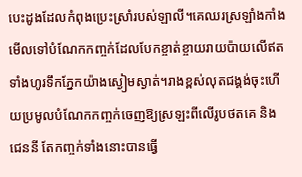បេះដូងដែលកំពុងប្រេះស្រាំរបស់ឡាលី។គេឈរស្រឡាំងកាំងមើលទៅបំណែកកញ្ចក់ដែលបែកខ្ចាត់ខ្ចាយរាយប៉ាយលើឥតទាំងហូរទឹកភ្នែកយ៉ាងស្ងៀមស្ងាត់។រាងខ្ពស់លុតជង្គង់ចុះហើយប្រមូលបំណែកកញ្ចក់ចេញឱ្យស្រឡះពីលើរូបថតគេ និងជេននី តែកញ្ចក់ទាំងនោះបានធ្វើ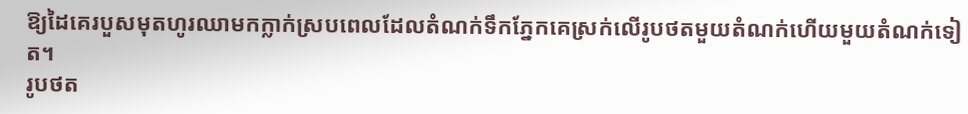ឱ្យដៃគេរបួសមុតហូរឈាមកក្លាក់ស្របពេលដែលតំណក់ទឹកភ្នែកគេស្រក់លើរូបថតមួយតំណក់ហើយមួយតំណក់ទៀត។
រូបថត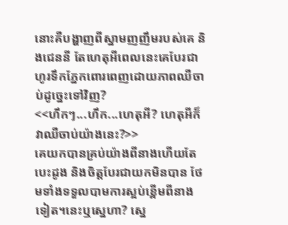នោះគឺបង្ហាញពីស្នាមញញឹមរបស់គេ និងជេននី តែហេតុអីពេលនេះគេបែរជាហូរទឹកភ្នែកពោរពេញដោយភាពឈឺចាប់ដូច្នេះទៅវិញ?
<<ហឹកៗ...ហឹក...ហេតុអី? ហេតុអីក៏វាឈឺចាប់យ៉ាងនេះ?>>
គេយកបានគ្រប់យ៉ាងពីនាងហើយតែបេះដូង និងចិត្តបែរជាយកមិនបាន ថែមទាំងទទួលបាមការស្អប់ខ្ពើមពីនាងទៀត។នេះឬស្នេហា? ស្នេ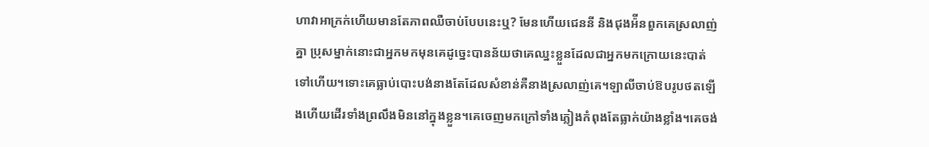ហាវាអាក្រក់ហើយមានតែភាពឈឺចាប់បែបនេះឬ? មែនហើយជេននី និងជុងអ៉ីនពួកគេស្រលាញ់គ្នា ប្រុសម្នាក់នោះជាអ្នកមកមុនគេដូច្នេះបានន័យថាគេឈ្នះខ្លួនដែលជាអ្នកមកក្រោយនេះបាត់ទៅហើយ។ទោះគេធ្លាប់បោះបង់នាងតែដែលសំខាន់គឺនាងស្រលាញ់គេ។ឡាលីចាប់ឱបរូបថតឡើងហើយដើរទាំងព្រលឹងមិននៅក្នុងខ្លួន។គេចេញមកក្រៅទាំងភ្លៀងកំពុងតែធ្លាក់យ៉ាងខ្លាំង។គេចង់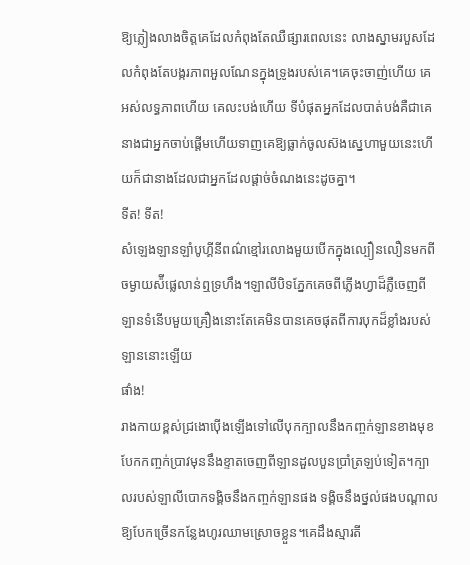ឱ្យភ្លៀងលាងចិត្តគេដែលកំពុងតែឈឺផ្សារពេលនេះ លាងស្នាមរបួសដែលកំពុងតែបង្ករភាពអួលណែនក្នុងទ្រូងរបស់គេ។គេចុះចាញ់ហើយ គេអស់លទ្ធភាពហើយ គេលះបង់ហើយ ទីបំផុតអ្នកដែលបាត់បង់គឺជាគេ នាងជាអ្នកចាប់ផ្ដើមហើយទាញគេឱ្យធ្លាក់ចូលស៊ងស្នេហាមួយនេះហើយក៏ជានាងដែលជាអ្នកដែលផ្ដាច់ចំណងនេះដូចគ្នា។
ទីត! ទីត!
សំឡេងឡានឡាំបូហ្គីនីពណ៌ខ្មៅរលោងមួយបើកក្នុងល្បឿនលឿនមកពីចម្ងាយស៉ីផ្លេលាន់ឮទ្រហឹង។ឡាលីបិទភ្នែកគេចពីភ្លើងហ្វាដ៏ភ្លឺចេញពីឡានទំនើបមួយគ្រឿងនោះតែគេមិនបានគេចផុតពីការបុកដ៏ខ្លាំងរបស់ឡាននោះឡើយ
ផាំង!
រាងកាយខ្ពស់ជ្រងោប៉ើងឡើងទៅលើបុកក្បាលនឹងកញ្ចក់ឡានខាងមុខបែកកញ្ចក់ប្រាវមុននឹងខ្ទាតចេញពីឡានដួលបួនប្រាំត្រឡប់ទៀត។ក្បាលរបស់ឡាលីបោកទង្គិចនឹងកញ្ចក់ឡានផង ទង្គិចនឹងថ្នល់ផងបណ្ដាលឱ្យបែកច្រើនកន្លែងហូរឈាមស្រោចខ្លួន។គេដឹងស្មារតី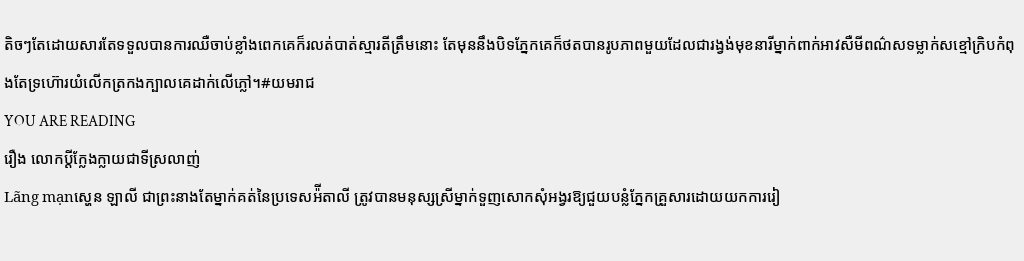តិចៗតែដោយសារតែទទួលបានការឈឺចាប់ខ្លាំងពេកគេក៏រលត់បាត់ស្មារតីត្រឹមនោះ តែមុននឹងបិទភ្នែកគេក៏ថតបានរូបភាពមួយដែលជារង្វង់មុខនារីម្នាក់ពាក់អាវសឺមីពណ៌សទម្លាក់សខ្មៅក្រិបកំពុងតែទ្រហ៊ោរយំលើកត្រកងក្បាលគេដាក់លើភ្លៅ។#យមរាជ
YOU ARE READING
រឿង លោកប្ដីក្លែងក្លាយជាទីស្រលាញ់
Lãng mạnស្ហេន ឡាលី ជាព្រះនាងតែម្នាក់គត់នៃប្រទេសអ៉ីតាលី ត្រូវបានមនុស្សស្រីម្នាក់ទួញសោកសុំអង្វរឱ្យជួយបន្លំភ្នែកគ្រួសារដោយយកការរៀ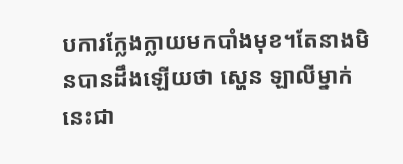បការក្លែងក្លាយមកបាំងមុខ។តែនាងមិនបានដឹងឡើយថា ស្ហេន ឡាលីម្នាក់នេះជា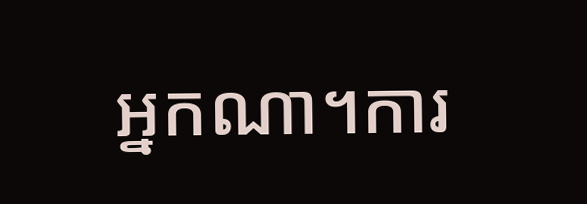អ្នកណា។ការ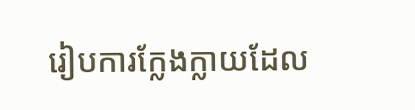រៀបការក្លែងក្លាយដែល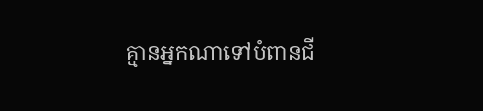គ្មានអ្នកណាទៅបំពានជី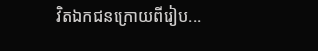វិតឯកជនក្រោយពីរៀប...